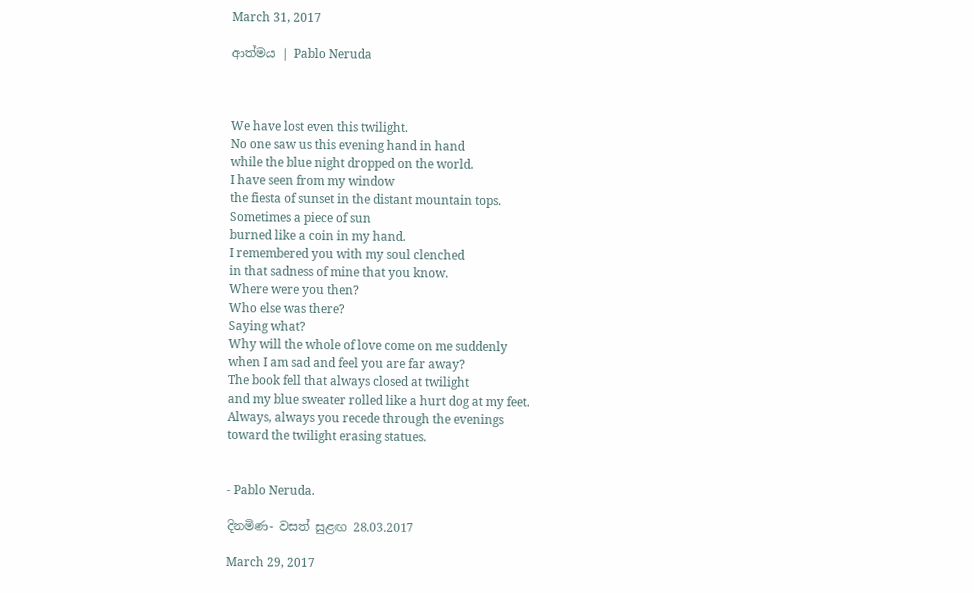March 31, 2017

ආත්මය | Pablo Neruda



We have lost even this twilight.
No one saw us this evening hand in hand
while the blue night dropped on the world.
I have seen from my window
the fiesta of sunset in the distant mountain tops.
Sometimes a piece of sun
burned like a coin in my hand.
I remembered you with my soul clenched
in that sadness of mine that you know.
Where were you then?
Who else was there?
Saying what?
Why will the whole of love come on me suddenly
when I am sad and feel you are far away?
The book fell that always closed at twilight
and my blue sweater rolled like a hurt dog at my feet.
Always, always you recede through the evenings
toward the twilight erasing statues.


- Pablo Neruda.

දිනමිණ- වසත් සුළඟ 28.03.2017

March 29, 2017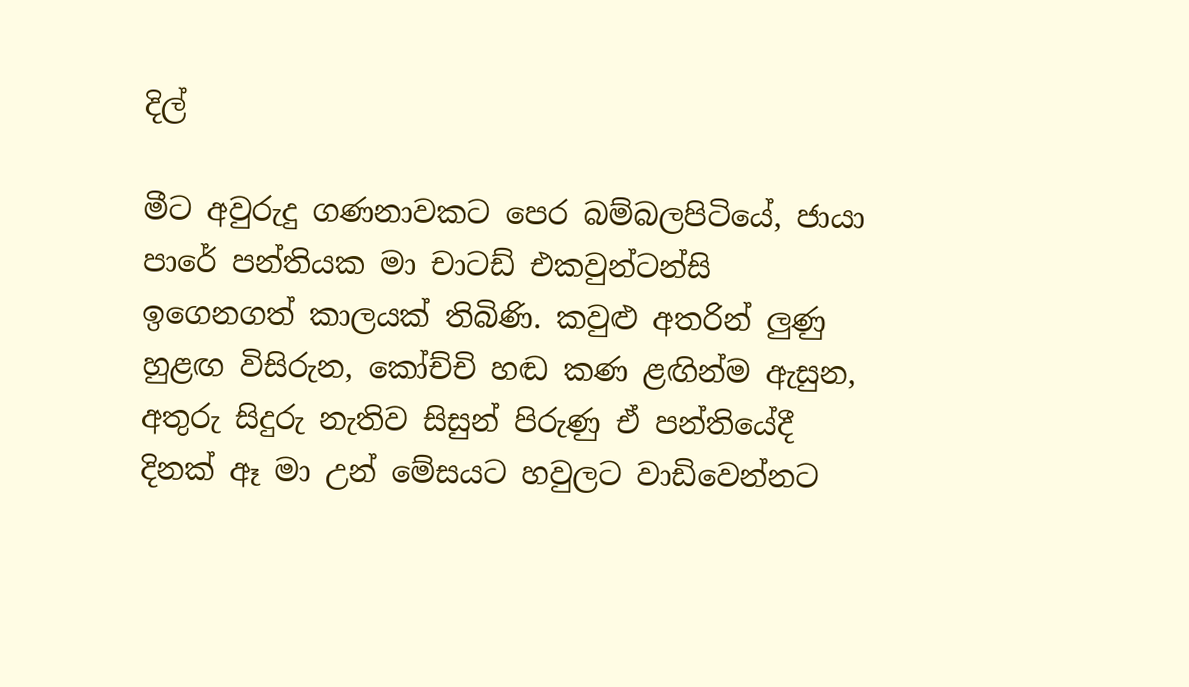දිල්

මීට අවුරුදු ගණනාවකට පෙර බම්බලපිටියේ, ජායා පාරේ පන්තියක මා චාටඩ් එකවුන්ටන්සි ඉගෙනගත් කාලයක් තිබිණි. කවුළු අතරින් ලුණු හුළඟ විසිරුන, කෝච්චි හඬ කණ ළඟින්ම ඇසුන, අතුරු සිදුරු නැතිව සිසුන් පිරුණු ඒ පන්තියේදී දිනක් ඈ මා උන් මේසයට හවුලට වාඩිවෙන්නට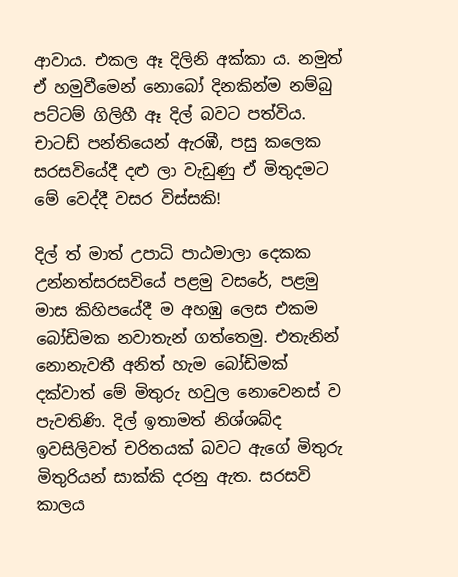ආවාය. එකල ඈ දිලිනි අක්කා ය. නමුත් ඒ හමුවීමෙන් නොබෝ දිනකින්ම නම්බු පට්ටම් ගිලිහී ඈ දිල් බවට පත්විය. චාටඩ් පන්තියෙන් ඇරඹී, පසු කලෙක සරසවියේදී දළු ලා වැඩුණු ඒ මිතුදමට මේ වෙද්දී වසර විස්සකි!

දිල් ත් මාත් උපාධි පාඨමාලා දෙකක උන්නත්සරසවියේ පළමු වසරේ, පළමු මාස කිහිපයේදී ම අහඹු ලෙස එකම බෝඩිමක නවාතැන් ගත්තෙමු. එතැනින් නොනැවතී අනිත් හැම බෝඩිමක් දක්වාත් මේ මිතුරු හවුල නොවෙනස් ව පැවතිණි. දිල් ඉතාමත් නිශ්ශබ්ද ඉවසිලිවත් චරිතයක් බවට ඇගේ මිතුරු මිතුරියන් සාක්කි දරනු ඇත. සරසවි කාලය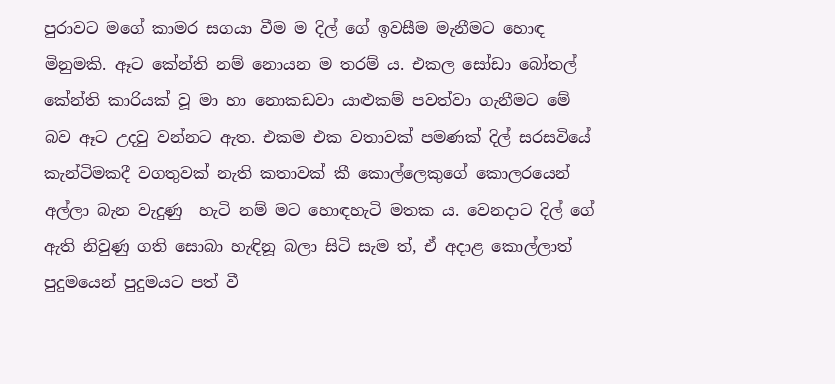පුරාවට මගේ කාමර සගයා වීම ම දිල් ගේ ඉවසීම මැනීමට හොඳ මිනුමකි. ඈට කේන්ති නම් නොයන ම තරම් ය. එකල සෝඩා බෝතල් කේන්ති කාරියක් වූ මා හා නොකඩවා යාළුකම් පවත්වා ගැනීමට මේ බව ඈට උදවු වන්නට ඇත. එකම එක වතාවක් පමණක් දිල් සරසවියේ කැන්ටිමකදී වගතුවක් නැති කතාවක් කී කොල්ලෙකුගේ කොලරයෙන් අල්ලා බැන වැදුණු  හැටි නම් මට හොඳහැටි මතක ය. වෙනදාට දිල් ගේ ඇති නිවුණු ගති සොබා හැඳිනූ බලා සිටි සැම ත්, ඒ අදාළ කොල්ලාත් පුදුමයෙන් පුදුමයට පත් වී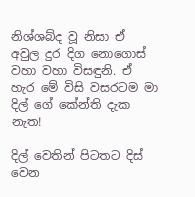නිශ්ශබ්ද වූ නිසා ඒ අවුල දුර දිග නොගොස් වහා වහා විසඳුනි. ඒ හැර මේ විසි වසරටම මා දිල් ගේ කේන්ති දැක නැත!

දිල් වෙතින් පිටතට දිස් වෙන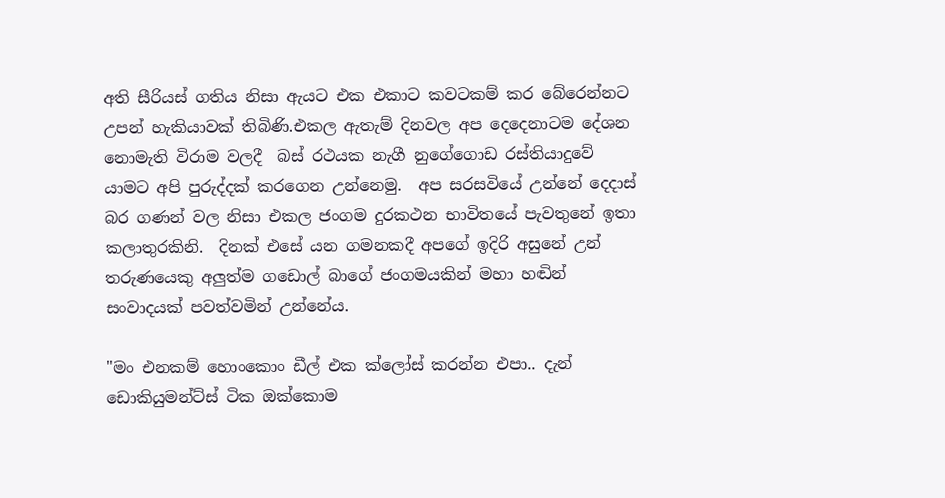අති සීරියස් ගතිය නිසා ඇයට එක එකාට කවටකම් කර බේරෙන්නට උපන් හැකියාවක් තිබිණි.එකල ඇතැම් දිනවල අප දෙදෙනාටම දේශන නොමැති විරාම වලදී  බස් රථයක නැගී නුගේගොඩ රස්තියාදුවේ යාමට අපි පුරුද්දක් කරගෙන උන්නෙමු.  අප සරසවියේ උන්නේ දෙදාස් බර ගණන් වල නිසා එකල ජංගම දුරකථන භාවිතයේ පැවතුනේ ඉතා කලාතුරකිනි.  දිනක් එසේ යන ගමනකදී අපගේ ඉදිරි අසුනේ උන් තරුණයෙකු අලුත්ම ගඩොල් බාගේ ජංගමයකින් මහා හඬින් සංවාදයක් පවත්වමින් උන්නේය.

"මං එනකම් හොංකොං ඩීල් එක ක්ලෝස් කරන්න එපා.. දැන් ඩොකියුමන්ට්ස් ටික ඔක්කොම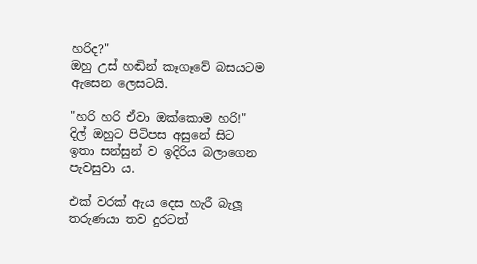හරිද?"
ඔහු උස් හඬින් කෑගෑවේ බසයටම ඇසෙන ලෙසටයි.

"හරි හරි ඒවා ඔක්කොම හරි!"
දිල් ඔහුට පිටිපස අසුනේ සිට ඉතා සන්සුන් ව ඉදිරිය බලාගෙන පැවසුවා ය.

එක් වරක් ඇය දෙස හැරී බැලූ තරුණයා තව දුරටත්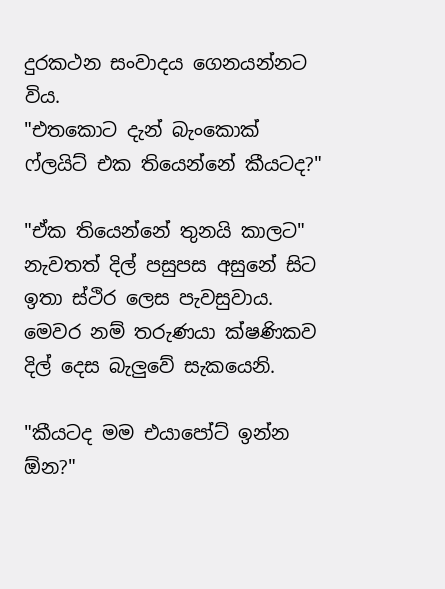දුරකථන සංවාදය ගෙනයන්නට විය.
"එතකොට දැන් බැංකොක් ෆ්ලයිට් එක තියෙන්නේ කීයටද?"

"ඒක තියෙන්නේ තුනයි කාලට"
නැවතත් දිල් පසුපස අසුනේ සිට ඉතා ස්ථිර ලෙස පැවසුවාය. මෙවර නම් තරුණයා ක්ෂණිකව දිල් දෙස බැලුවේ සැකයෙනි.

"කීයටද මම එයාපෝට් ඉන්න ඕන?"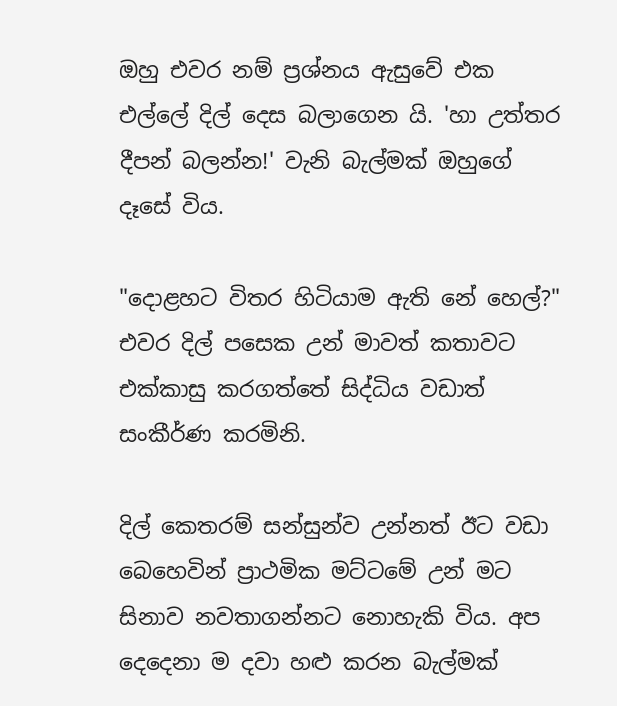ඔහු එවර නම් ප්‍රශ්නය ඇසුවේ එක එල්ලේ දිල් දෙස බලාගෙන යි. 'හා උත්තර දීපන් බලන්න!' වැනි බැල්මක් ඔහුගේ දෑසේ විය.

"දොළහට විතර හිටියාම ඇති නේ හෙල්?"
එවර දිල් පසෙක උන් මාවත් කතාවට එක්කාසු කරගත්තේ සිද්ධිය වඩාත් සංකීර්ණ කරමිනි.

දිල් කෙතරම් සන්සුන්ව උන්නත් ඊට වඩා බෙහෙවින් ප්‍රාථමික මට්ටමේ උන් මට සිනාව නවතාගන්නට නොහැකි විය. අප දෙදෙනා ම දවා හළු කරන බැල්මක්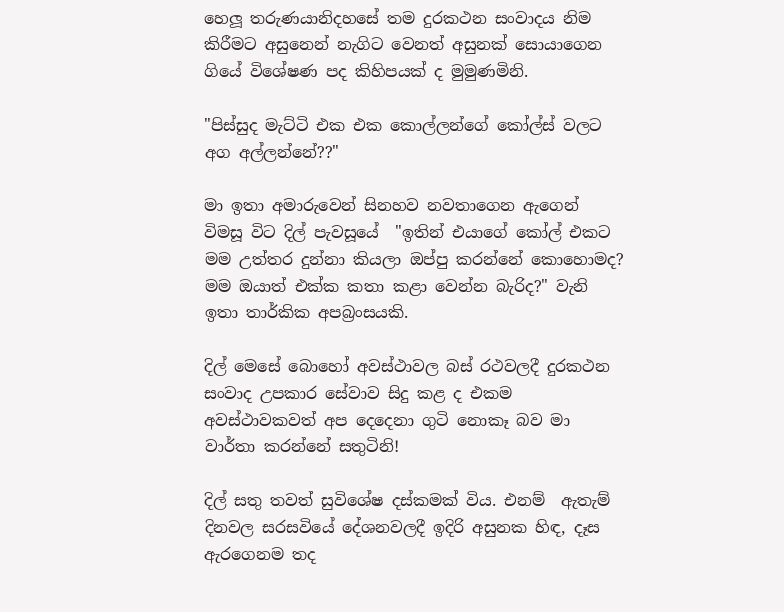හෙලූ තරුණයානිදහසේ තම දුරකථන සංවාදය නිම කිරීමට අසුනෙන් නැගිට වෙනත් අසුනක් සොයාගෙන ගියේ විශේෂණ පද කිහිපයක් ද මුමුණමිනි.

"පිස්සුද මැට්ටි එක එක කොල්ලන්ගේ කෝල්ස් වලට අග අල්ලන්නේ??"

මා ඉතා අමාරුවෙන් සිනහව නවතාගෙන ඇගෙන් විමසූ විට දිල් පැවසූයේ  "ඉතින් එයාගේ කෝල් එකට මම උත්තර දුන්නා කියලා ඔප්පු කරන්නේ කොහොමද? මම ඔයාත් එක්ක කතා කළා වෙන්න බැරිද?" වැනි ඉතා තාර්කික අපබ්‍රංසයකි.

දිල් මෙසේ බොහෝ අවස්ථාවල බස් රථවලදී දුරකථන සංවාද උපකාර සේවාව සිදු කළ ද එකම අවස්ථාවකවත් අප දෙදෙනා ගුටි නොකෑ බව මා වාර්තා කරන්නේ සතුටිනි!

දිල් සතු තවත් සුවිශේෂ දස්කමක් විය. එනම්  ඇතැම් දිනවල සරසවියේ දේශනවලදී ඉදිරි අසුනක හිඳ, දෑස ඇරගෙනම තද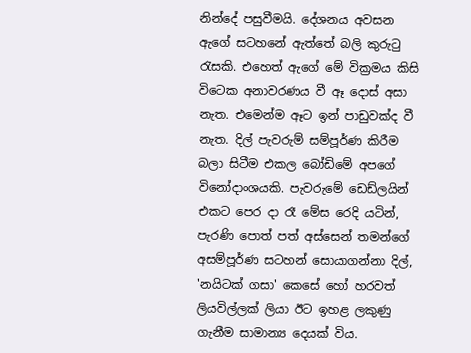නින්දේ පසුවීමයි. දේශනය අවසන ඇගේ සටහනේ ඇත්තේ බලි කුරුටු රැසකි. එහෙත් ඇගේ මේ වික්‍රමය කිසි විටෙක අනාවරණය වී ඈ දොස් අසා නැත. එමෙන්ම ඈට ඉන් පාඩුවක්ද වී නැත. දිල් පැවරුම් සම්පූර්ණ කිරීම බලා සිටීම එකල බෝඩිමේ අපගේ විනෝදාංශයකි. පැවරුමේ ඩෙඩ්ලයින් එකට පෙර දා රෑ මේස රෙදි යටින්, පැරණි පොත් පත් අස්සෙන් තමන්ගේ අසම්පූර්ණ සටහන් සොයාගන්නා දිල්, 'නයිටක් ගසා' කෙසේ හෝ හරවත් ලියවිල්ලක් ලියා ඊට ඉහළ ලකුණු ගැනීම සාමාන්‍ය දෙයක් විය.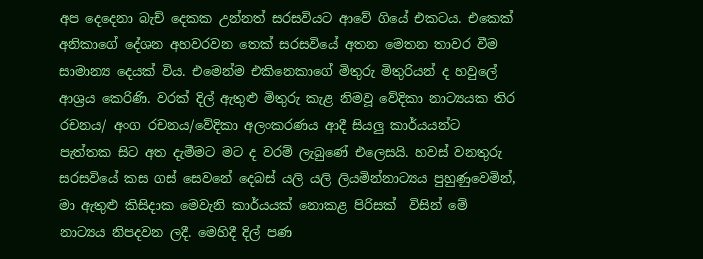අප දෙදෙනා බැච් දෙකක උන්නත් සරසවියට ආවේ ගියේ එකටය. එකෙක් අනිකාගේ දේශන අහවරවන තෙක් සරසවියේ අතන මෙතන තාවර වීම සාමාන්‍ය දෙයක් විය. එමෙන්ම එකිනෙකාගේ මිතුරු මිතුරියන් ද හවුලේ ආශ්‍රය කෙරිණි. වරක් දිල් ඇතුළු මිතුරු කැළ නිමවූ වේදිකා නාට්‍යයක තිර රචනය/ අංග රචනය/වේදිකා අලංකරණය ආදී සියලු කාර්යයන්ට පැත්තක සිට අත දැමීමට මට ද වරම් ලැබුණේ එලෙසයි. හවස් වනතුරු සරසවියේ කස ගස් සෙවනේ දෙබස් යලි යලි ලියමින්නාට්‍යය පුහුණුවෙමින්, මා ඇතුළු කිසිදාක මෙවැනි කාර්යයක් නොකළ පිරිසක්  විසින් මේ නාට්‍යය නිපදවන ලදී. මෙහිදී දිල් පණ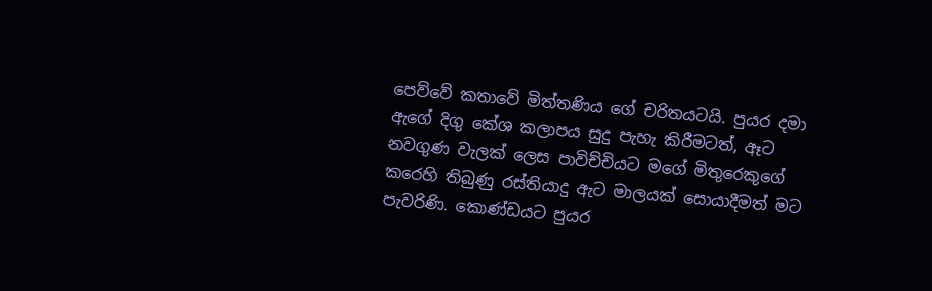පෙව්වේ කතාවේ මිත්තණිය ගේ චරිතයටයි. පුයර දමා ඇගේ දිගු කේශ කලාපය සුදු පැහැ කිරීමටත්, ඈට නවගුණ වැලක් ලෙස පාවිච්චියට මගේ මිතුරෙකුගේ කරෙහි තිබුණු රස්තියාදු ඇට මාලයක් සොයාදීමත් මට පැවරිණි. කොණ්ඩයට පුයර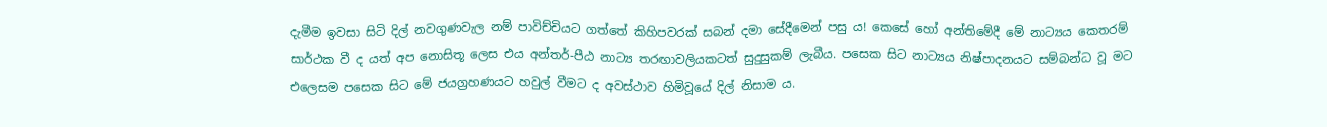දැමීම ඉවසා සිටි දිල් නවගුණවැල නම් පාවිච්චියට ගත්තේ කිහිපවරක් සබන් දමා සේදීමෙන් පසු ය! කෙසේ හෝ අන්තිමේදී මේ නාට්‍යය කෙතරම් සාර්ථක වී ද යත් අප නොසිතූ ලෙස එය අන්තර්-පීඨ නාට්‍ය තරඟාවලියකටත් සුදුසුකම් ලැබීය. පසෙක සිට නාට්‍යය නිෂ්පාදනයට සම්බන්ධ වූ මට එලෙසම පසෙක සිට මේ ජයග්‍රහණයට හවුල් වීමට ද අවස්ථාව හිමිවූයේ දිල් නිසාම ය.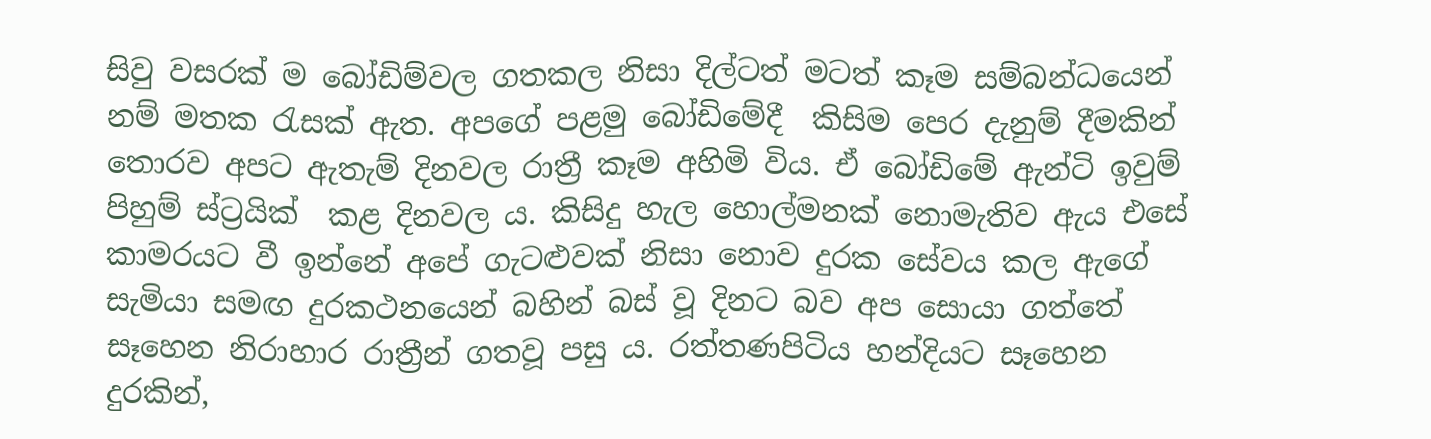සිවු වසරක් ම බෝඩිම්වල ගතකල නිසා දිල්ටත් මටත් කෑම සම්බන්ධයෙන් නම් මතක රැසක් ඇත. අපගේ පළමු බෝඩිමේදී  කිසිම පෙර දැනුම් දීමකින් තොරව අපට ඇතැම් දිනවල රාත්‍රී කෑම අහිමි විය. ඒ බෝඩිමේ ඇන්ටි ඉවුම් පිහුම් ස්ට්‍රයික්  කළ දිනවල ය. කිසිදු හැල හොල්මනක් නොමැතිව ඇය එසේ කාමරයට වී ඉන්නේ අපේ ගැටළුවක් නිසා නොව දුරක සේවය කල ඇගේ සැමියා සමඟ දුරකථනයෙන් බහින් බස් වූ දිනට බව අප සොයා ගත්තේ සෑහෙන නිරාහාර රාත්‍රීන් ගතවූ පසු ය. රත්තණපිටිය හන්දියට සෑහෙන දුරකින්,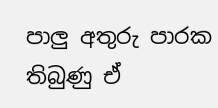පාලු අතුරු පාරක තිබුණු ඒ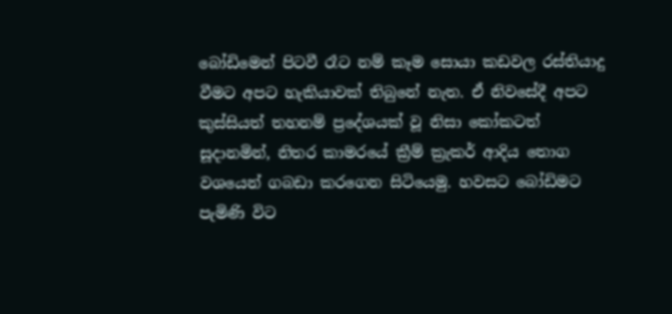බෝඩිමෙන් පිටවී රෑට නම් කෑම සොයා කඩවල රස්තියාදු වීමට අපට හැකියාවක් තිබුනේ නැත. ඒ නිවසේදී අපට කුස්සියත් තහනම් ප්‍රදේශයක් වූ නිසා කෝකටත් සූදානමින්, නිතර කාමරයේ ක්‍රීම් ක්‍රැකර් ආදිය තොග වශයෙන් ගබඩා කරගෙන සිටියෙමු. හවසට බෝඩිමට පැමිණි විට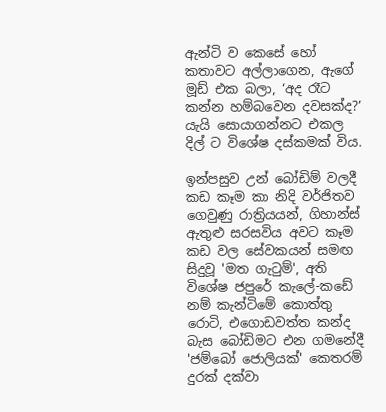ඇන්ටි ව කෙසේ හෝ කතාවට අල්ලාගෙන, ඇගේ මූඩ් එක බලා, ‘අද රෑට කන්න හම්බවෙන දවසක්ද?’ යැයි සොයාගන්නට එකල දිල් ට විශේෂ දස්කමක් විය.

ඉන්පසුව උන් බෝඩිම් වලදී කඩ කෑම කා නිදි වර්ජිතව ගෙවුණු රාත්‍රියයන්, ගිහාන්ස් ඇතුළු සරසවිය අවට කෑම කඩ වල සේවකයන් සමඟ සිදුවූ 'මත ගැටුම්', අති විශේෂ ජපුරේ කැලේ-කඩේ නම් කැන්ටිමේ කොත්තු රොටි, එගොඩවත්ත කන්ද බැස බෝඩිමට එන ගමනේදී 'ජම්බෝ ජොලියක්' කෙතරම් දුරක් දක්වා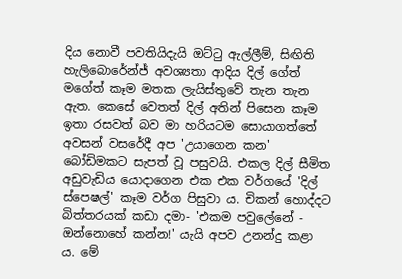දිය නොවී පවතියිදැයි ඔට්ටු ඇල්ලීම්, සිඟිති හැලිබොරේන්ජ් අවශ්‍යතා ආදිය දිල් ගේත් මගේත් කෑම මතක ලැයිස්තුවේ තැන තැන ඇත. කෙසේ වෙතත් දිල් අතින් පිසෙන කෑම ඉතා රසවත් බව මා හරියටම සොයාගත්තේ අවසන් වසරේදී අප 'උයාගෙන කන' බෝඩිමකට සැපත් වූ පසුවයි. එකල දිල් සීමිත අඩුවැඩිය යොදාගෙන එක එක වර්ගයේ 'දිල් ස්පෙෂල්' කෑම වර්ග පිසුවා ය. චිකන් හොද්දට බිත්තරයක් කඩා දමා- 'එකම පවුලේනේ - ඔන්නොහේ කන්න!' යැයි අපව උනන්දු කළා ය. මේ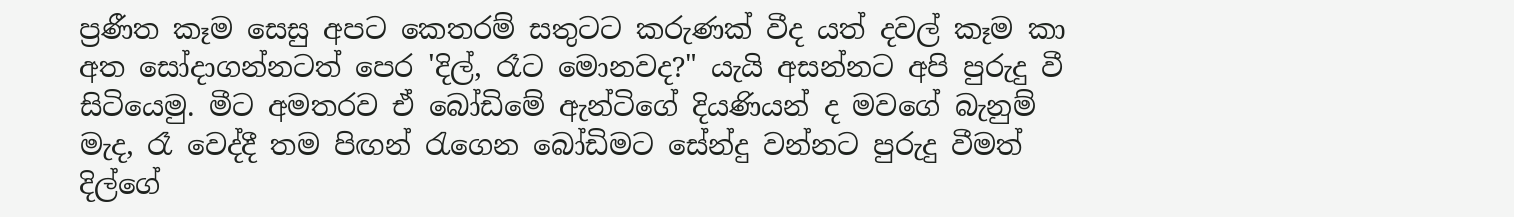ප්‍රණීත කෑම සෙසු අපට කෙතරම් සතුටට කරුණක් වීද යත් දවල් කෑම කා අත සෝදාගන්නටත් පෙර 'දිල්, රෑට මොනවද?" යැයි අසන්නට අපි පුරුදු වී සිටියෙමු. මීට අමතරව ඒ බෝඩිමේ ඇන්ටිගේ දියණියන් ද මවගේ බැනුම් මැද, රෑ වෙද්දී තම පිඟන් රැගෙන බෝඩිමට සේන්දු වන්නට පුරුදු වීමත් දිල්ගේ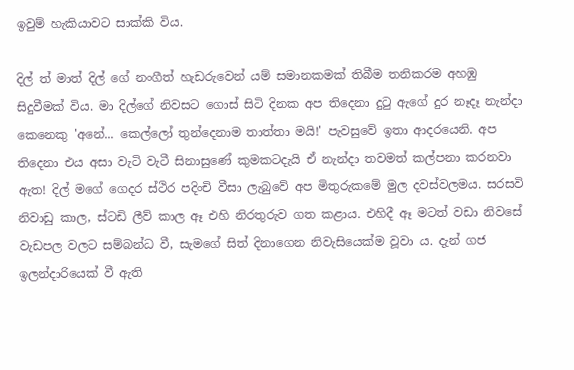ඉවුම් හැකියාවට සාක්කි විය.

දිල් ත් මාත් දිල් ගේ නංගීත් හැඩරුවෙන් යම් සමානකමක් තිබීම තනිකරම අහඹු සිදුවීමක් විය. මා දිල්ගේ නිවසට ගොස් සිටි දිනක අප තිදෙනා දුටු ඇගේ දුර නෑදෑ නැන්දා කෙනෙකු 'අනේ... කෙල්ලෝ තුන්දෙනාම තාත්තා මයි!' පැවසුවේ ඉතා ආදරයෙනි. අප තිදෙනා එය අසා වැටි වැටී සිනාසුණේ කුමකටදැයි ඒ නැන්දා තවමත් කල්පනා කරනවා ඇත! දිල් මගේ ගෙදර ස්ථිර පදිංචි වීසා ලැබුවේ අප මිතුරුකමේ මුල දවස්වලමය. සරසවි නිවාඩු කාල, ස්ටඩි ලීව් කාල ඈ එහි නිරතුරුව ගත කළාය. එහිදී ඈ මටත් වඩා නිවසේ වැඩපල වලට සම්බන්ධ වී, සැමගේ සිත් දිනාගෙන නිවැසියෙක්ම වූවා ය. දැන් ගජ ඉලන්දාරියෙක් වී ඇති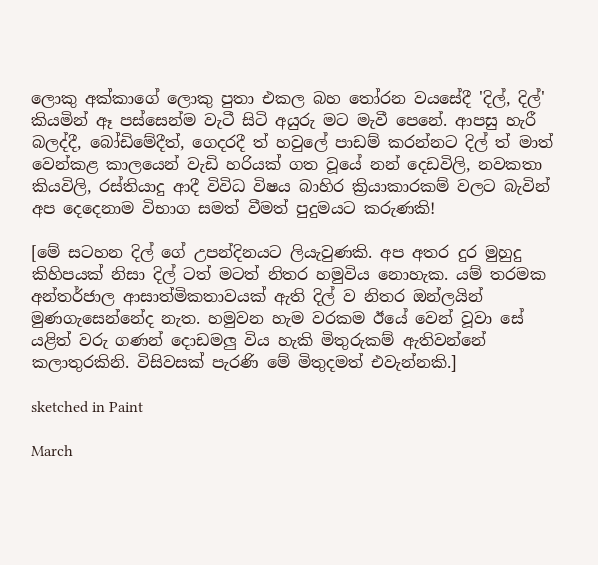ලොකු අක්කාගේ ලොකු පුතා එකල බහ තෝරන වයසේදී 'දිල්, දිල්' කියමින් ඈ පස්සෙන්ම වැටී සිටි අයුරු මට මැවී පෙනේ. ආපසු හැරී බලද්දී, බෝඩිමේදීත්, ගෙදරදී ත් හවුලේ පාඩම් කරන්නට දිල් ත් මාත් වෙන්කළ කාලයෙන් වැඩි හරියක් ගත වූයේ නන් දෙඩවිලි, නවකතා කියවිලි, රස්තියාදු ආදී විවිධ විෂය බාහිර ක්‍රියාකාරකම් වලට බැවින් අප දෙදෙනාම විභාග සමත් වීමත් පුදුමයට කරුණකි!

[මේ සටහන දිල් ගේ උපන්දිනයට ලියැවුණකි. අප අතර දුර මුහුදු කිහිපයක් නිසා දිල් ටත් මටත් නිතර හමුවිය නොහැක. යම් තරමක අන්තර්ජාල ආසාත්මිකතාවයක් ඇති දිල් ව නිතර ඔන්ලයින් මුණගැසෙන්නේද නැත. හමුවන හැම වරකම ඊයේ වෙන් වූවා සේ  යළිත් වරු ගණන් දොඩමලු විය හැකි මිතුරුකම් ඇතිවන්නේ කලාතුරකිනි. විසිවසක් පැරණි මේ මිතුදමත් එවැන්නකි.]

sketched in Paint

March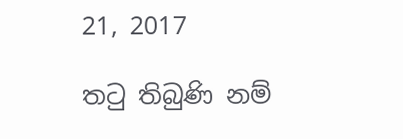21, 2017

තටු තිබුණි නම්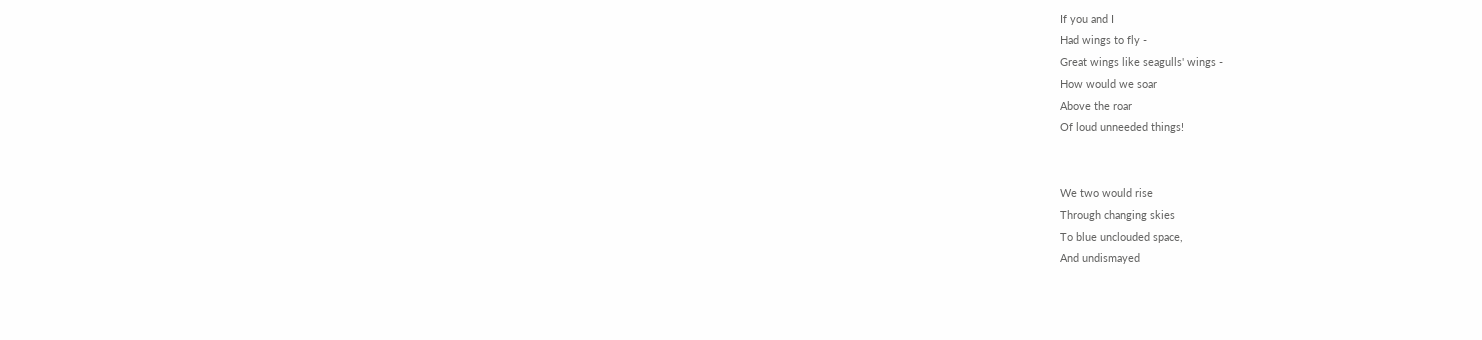If you and I
Had wings to fly -
Great wings like seagulls' wings -
How would we soar
Above the roar
Of loud unneeded things!


We two would rise
Through changing skies
To blue unclouded space,
And undismayed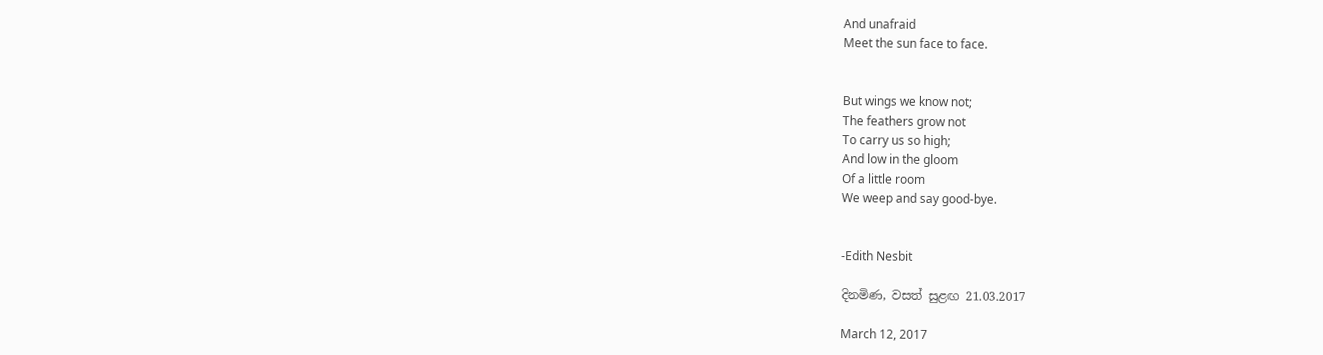And unafraid
Meet the sun face to face.


But wings we know not;
The feathers grow not
To carry us so high;
And low in the gloom
Of a little room
We weep and say good-bye.


-Edith Nesbit

දිනමිණ, වසත් සුළඟ 21.03.2017

March 12, 2017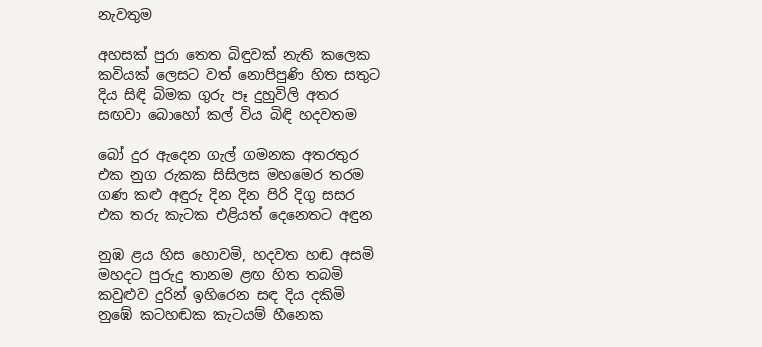නැවතුම

අහසක් පුරා තෙත බිඳුවක් නැති කලෙක
කවියක් ලෙසට වත් නොපිපුණි හිත සතුට
දිය සිඳි බිමක ගුරු පෑ දුහුවිලි අතර
සඟවා බොහෝ කල් විය බිඳි හදවතම

බෝ දුර ඇදෙන ගැල් ගමනක අතරතුර
එක නුග රුකක සිසිලස මහමෙර තරම
ගණ කළු අඳුරු දින දින පිරි දිගු සසර
එක තරු කැටක එළියත් දෙනෙතට අඳුන

නුඹ ළය හිස හොවමි, හදවත හඬ අසමි
මහදට පුරුදු තානම ළඟ හිත තබමි
කවුළුව දුරින් ඉහිරෙන සඳ දිය දකිමි
නුඹේ කටහඬක කැටයම් හීනෙක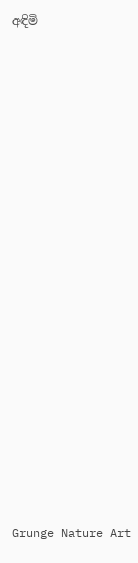අඳිමි



















Grunge Nature Art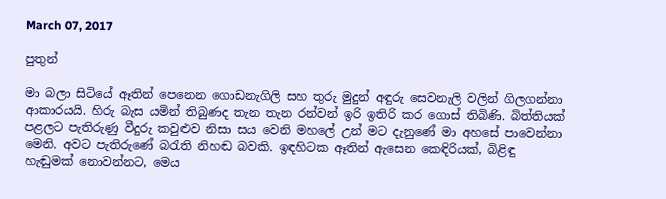March 07, 2017

පුතුන්

මා බලා සිටියේ ඈතින් පෙනෙන ගොඩනැගිලි සහ තුරු මුදුන් අඳුරු සෙවනැලි වලින් ගිලගන්නා ආකාරයයි. හිරු බැස යමින් තිබුණද තැන තැන රන්වන් ඉරි ඉතිරි කර ගොස් තිබිණි. බිත්තියක් පළලට පැතිරුණු වීදුරු කවුළුව නිසා සය වෙනි මහලේ උන් මට දැනුණේ මා අහසේ පාවෙන්නා මෙනි. අවට පැතිරුණේ බරැති නිහඬ බවකි. ඉඳහිටක ඈතින් ඇසෙන කෙඳිරියක්, බිළිඳු හැඬුමක් නොවන්නට, මෙය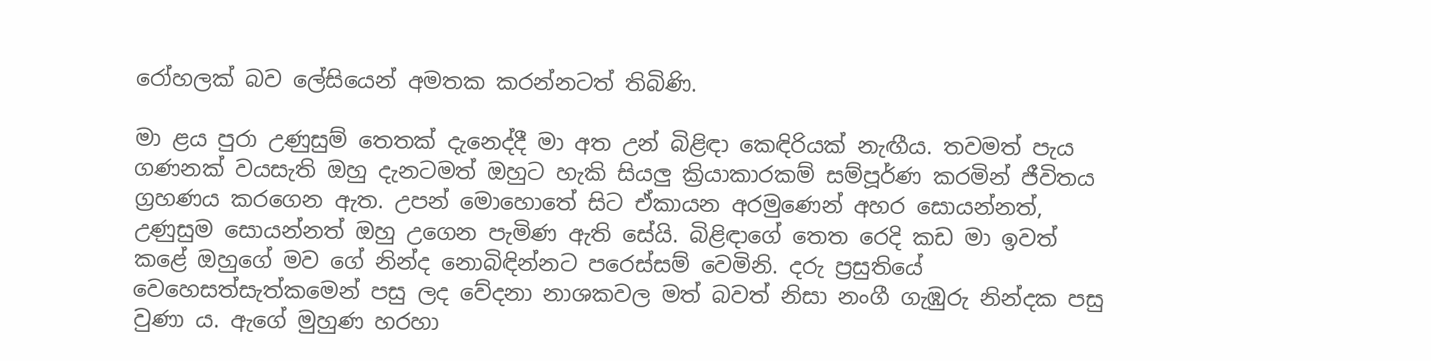රෝහලක් බව ලේසියෙන් අමතක කරන්නටත් තිබිණි.

මා ළය පුරා උණුසුම් තෙතක් දැනෙද්දී මා අත උන් බිළිඳා කෙඳිරියක් නැඟීය. තවමත් පැය ගණනක් වයසැති ඔහු දැනටමත් ඔහුට හැකි සියලු ක්‍රියාකාරකම් සම්පූර්ණ කරමින් ජීවිතය ග්‍රහණය කරගෙන ඇත. උපන් මොහොතේ සිට ඒකායන අරමුණෙන් අහර සොයන්නත්, උණුසුම සොයන්නත් ඔහු උගෙන පැමිණ ඇති සේයි. බිළිඳාගේ තෙත රෙදි කඩ මා ඉවත් කළේ ඔහුගේ මව ගේ නින්ද නොබිඳින්නට පරෙස්සම් වෙමිනි. දරු ප්‍රසුතියේ වෙහෙසත්සැත්කමෙන් පසු ලද වේදනා නාශකවල මත් බවත් නිසා නංගී ගැඹුරු නින්දක පසු වුණා ය. ඇගේ මුහුණ හරහා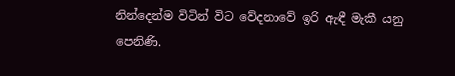නින්දෙන්ම විටින් විට වේදනාවේ ඉරි ඇඳී මැකී යනු පෙනිණි.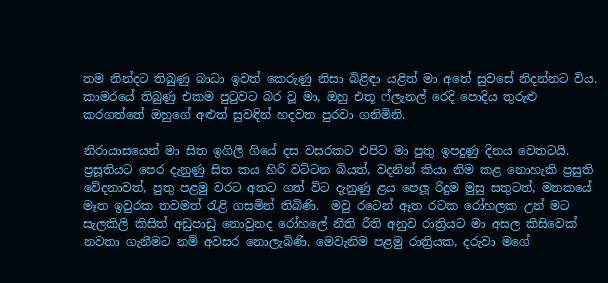තම නින්දට තිබුණු බාධා ඉවත් කෙරුණු නිසා බිළිඳා යළිත් මා අතේ සුවසේ නිදන්නට විය. කාමරයේ තිබුණු එකම පුටුවට බර වූ මා, ඔහු එතූ ෆ්ලැනල් රෙදි පොදිය තුරුළු කරගත්තේ ඔහුගේ අළුත් සුවඳින් හදවත පුරවා ගනිමිනි.

නිරායාසයෙන් මා සිත ඉගිලී ගියේ දස වසරකට එපිට මා පුතු ඉපදුණු දිනය වෙතටයි. ප්‍රසූතියට පෙර දැනුණු සිත කය හිරි වට්ටන බියත්, වදනින් කියා නිම කළ නොහැකි ප්‍රසුති වේදනාවත්, පුතු පළමු වරට අතට ගත් විට දැනුණු ළය පෙලූ රිදුම මුසු සතුටත්, මතකයේ මෑත ඉවුරක තවමත් රැළි ගසමින් තිබිණි.  මවු රටෙන් ඈත රටක රෝහලක උන් මට සැලකිලි කිසිත් අඩුපාඩු නොවුනද රෝහලේ නීති රීති අනුව රාත්‍රියට මා අසල කිසිවෙක් නවතා ගැනීමට නම් අවසර නොලැබිණි. මෙවැනිම පළමු රාත්‍රියක, දරුවා මගේ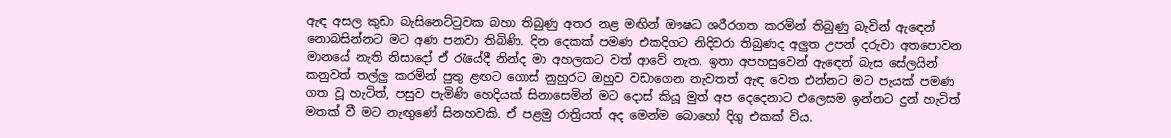ඇඳ අසල කුඩා බැසිනෙට්ටුවක බහා තිබුණු අතර නළ මඟින් ඖෂධ ශරීරගත කරමින් තිබුණු බැවින් ඇඳෙන් නොබසින්නට මට අණ පනවා තිබිණි. දින දෙකක් පමණ එකදිගට නිදිවරා තිබුණද අලුත උපන් දරුවා අතපොවන මානයේ නැති නිසාදෝ ඒ රැයේදී නින්ද මා අහලකට වත් ආවේ නැත. ඉතා අපහසුවෙන් ඇඳෙන් බැස සේලයින් කනුවත් තල්ලු කරමින් පුතු ළඟට ගොස් නුහුරට ඔහුව වඩාගෙන නැවතත් ඇඳ වෙත එන්නට මට පැයක් පමණ ගත වූ හැටිත්, පසුව පැමිණි හෙදියක් සිනාසෙමින් මට දොස් කියූ මුත් අප දෙදෙනාට එලෙසම ඉන්නට දුන් හැටිත් මතක් වී මට නැඟුණේ සිනහවකි. ඒ පළමු රාත්‍රියත් අද මෙන්ම බොහෝ දිගු එකක් විය.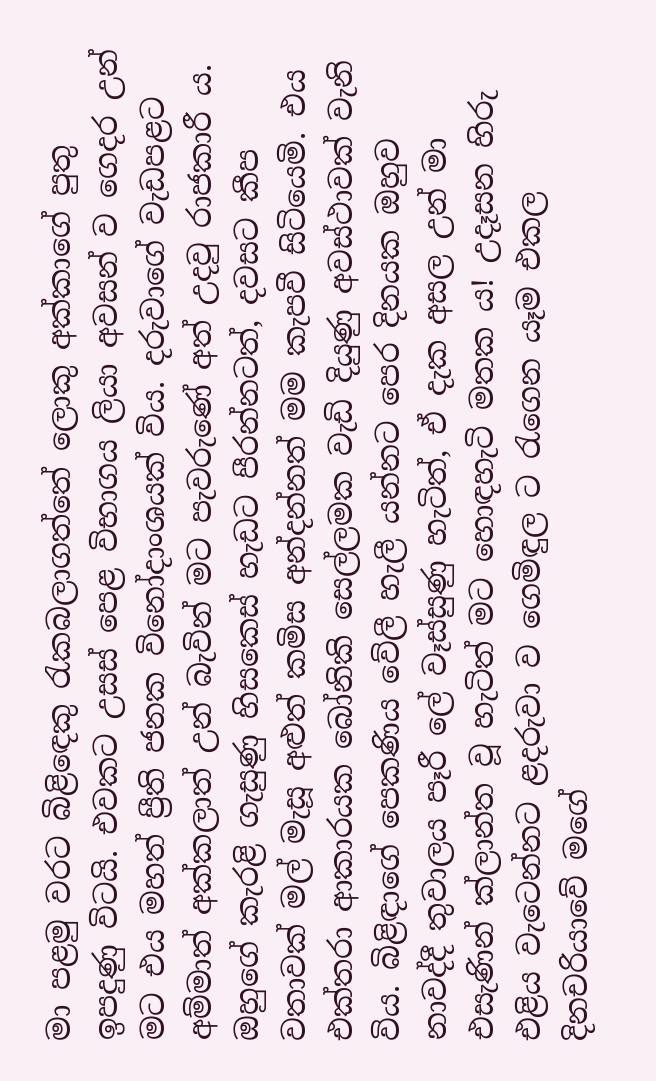මා පළමු වරට බිළිඳෙකු රැකබලාගත්තේ ලොකු අක්කාගේ පුතු ඉපදුණු විටයි. එවකට උසස් පෙළ විභාගය ලියා අවසන් ව ගෙදර උන් මට එය මහත් ප්‍රීති ජනක විනෝදාංශයක් විය. දරුවාගේ වැඩපළට අම්මාත් අක්කලාත් උන් බැවින් මට පැවරුණේ අත් උදවු රාජකාරී ය. ඔහුගේ කැරළි ගැසුණු හිසකෙස් හැඩට පීරන්නටත්, දවසට කීප වතාවක් මල් මැසූ අළුත් කමිස අන්දන්නත් මම කැපවී සිටියෙමි. එය එක්තරා ආකාරයක බෝනිකි සෙල්ලමක වැඩි දියුණු අවස්ථාවක් වැනි විය. බිළිඳාගේ පෙකණිය වේලී හැලී යන්නට පෙර දිනයක ඔහුව නාවද්දී තුවාලය පෑරී ලේ වෑස්සුණු හැටිත්, ඒ දැක අසල උන් මා එසැණින් ක්ලාන්ත වූ හැටිත් මට හොඳහැටි මතක ය! උදෑසන හිරු එළිය වැටෙන්නට ළදරුවා ව ගෙමිඳුල ට රැගෙන යෑම එකල දිනචරියාවේ මගේ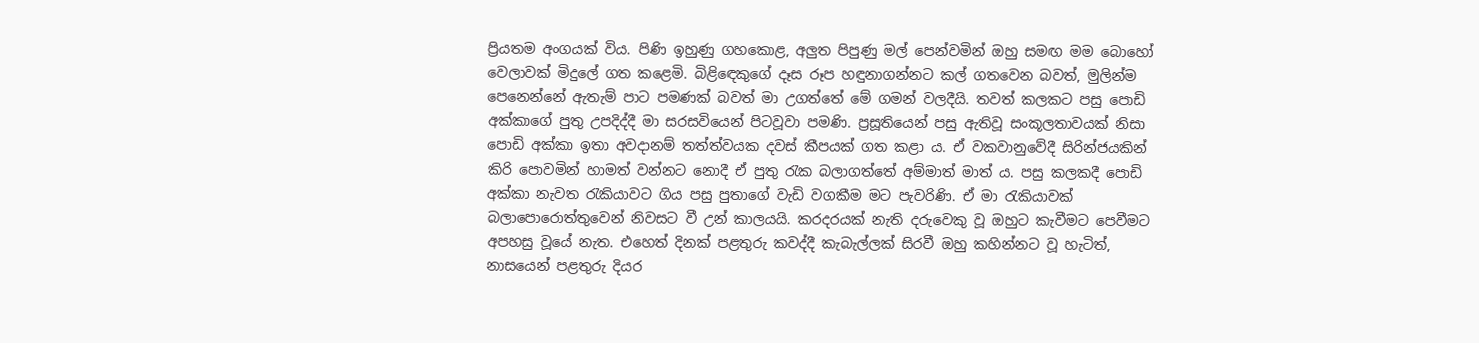ප්‍රියතම අංගයක් විය. පිණි ඉහුණු ගහකොළ, අලුත පිපුණු මල් පෙන්වමින් ඔහු සමඟ මම බොහෝ වෙලාවක් මිදුලේ ගත කළෙමි. බිළිඳෙකුගේ දෑස රූප හඳුනාගන්නට කල් ගතවෙන බවත්, මුලින්ම පෙනෙන්නේ ඇතැම් පාට පමණක් බවත් මා උගත්තේ මේ ගමන් වලදීයි. තවත් කලකට පසු පොඩි අක්කාගේ පුතු උපදිද්දී මා සරසවියෙන් පිටවූවා පමණි. ප්‍රසූතියෙන් පසු ඇතිවූ සංකූලතාවයක් නිසා පොඩි අක්කා ඉතා අවදානම් තත්ත්වයක දවස් කීපයක් ගත කළා ය. ඒ වකවානුවේදී සිරින්ජයකින් කිරි පොවමින් හාමත් වන්නට නොදී ඒ පුතු රැක බලාගත්තේ අම්මාත් මාත් ය. පසු කලකදී පොඩි අක්කා නැවත රැකියාවට ගිය පසු පුතාගේ වැඩි වගකීම මට පැවරිණි. ඒ මා රැකියාවක් බලාපොරොත්තුවෙන් නිවසට වී උන් කාලයයි. කරදරයක් නැති දරුවෙකු වූ ඔහුට කැවීමට පෙවීමට අපහසු වූයේ නැත. එහෙත් දිනක් පළතුරු කවද්දී කැබැල්ලක් සිරවී ඔහු කහින්නට වූ හැටිත්, නාසයෙන් පළතුරු දියර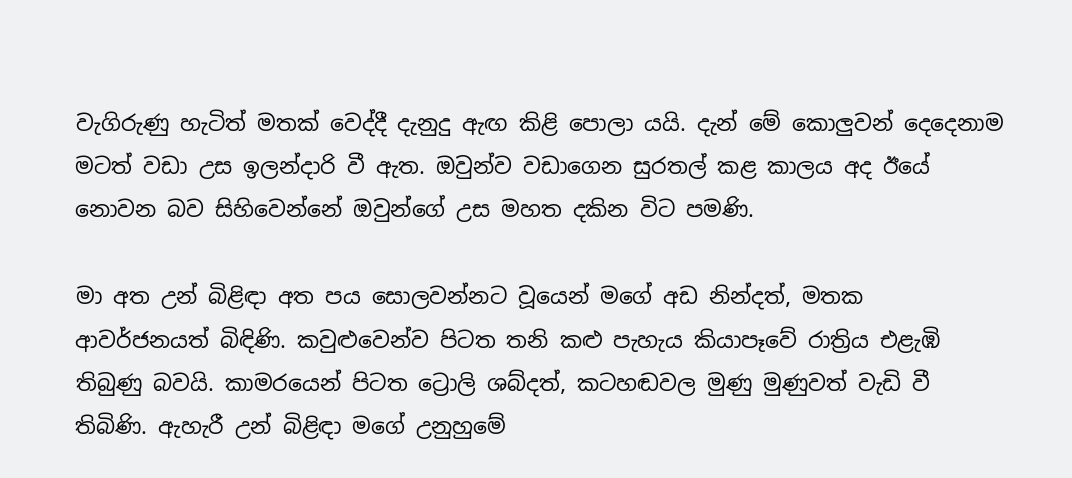වැගිරුණු හැටිත් මතක් වෙද්දී දැනුදු ඇඟ කිළි පොලා යයි. දැන් මේ කොලුවන් දෙදෙනාම මටත් වඩා උස ඉලන්දාරි වී ඇත. ඔවුන්ව වඩාගෙන සුරතල් කළ කාලය අද ඊයේ නොවන බව සිහිවෙන්නේ ඔවුන්ගේ උස මහත දකින විට පමණි.

මා අත උන් බිළිඳා අත පය සොලවන්නට වූයෙන් මගේ අඩ නින්දත්, මතක ආවර්ජනයත් බිඳිණි. කවුළුවෙන්ව පිටත තනි කළු පැහැය කියාපෑවේ රාත්‍රිය එළැඹි තිබුණු බවයි. කාමරයෙන් පිටත ට්‍රොලි ශබ්දත්, කටහඬවල මුණු මුණුවත් වැඩි වී තිබිණි. ඇහැරී උන් බිළිඳා මගේ උනුහුමේ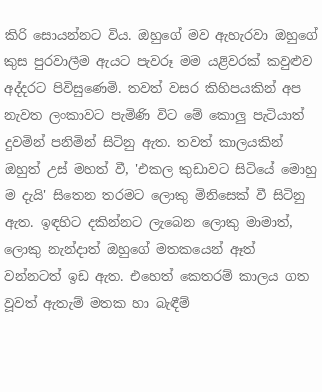කිරි සොයන්නට විය. ඔහුගේ මව ඇහැරවා ඔහුගේ කුස පුරවාලීම ඇයට පැවරූ මම යළිවරක් කවුළුව අද්දරට පිවිසුණෙමි. තවත් වසර කිහිපයකින් අප නැවත ලංකාවට පැමිණි විට මේ කොලු පැටියාත් දුවමින් පනිමින් සිටිනු ඇත. තවත් කාලයකින් ඔහුත් උස් මහත් වී, 'එකල කුඩාවට සිටියේ මොහු ම දැයි' සිතෙන තරමට ලොකු මිනිසෙක් වී සිටිනු ඇත. ඉඳහිට දකින්නට ලැබෙන ලොකු මාමාත්, ලොකු නැන්දාත් ඔහුගේ මතකයෙන් ඈත් වන්නටත් ඉඩ ඇත. එහෙත් කෙතරම් කාලය ගත වූවත් ඇතැම් මතක හා බැඳීම්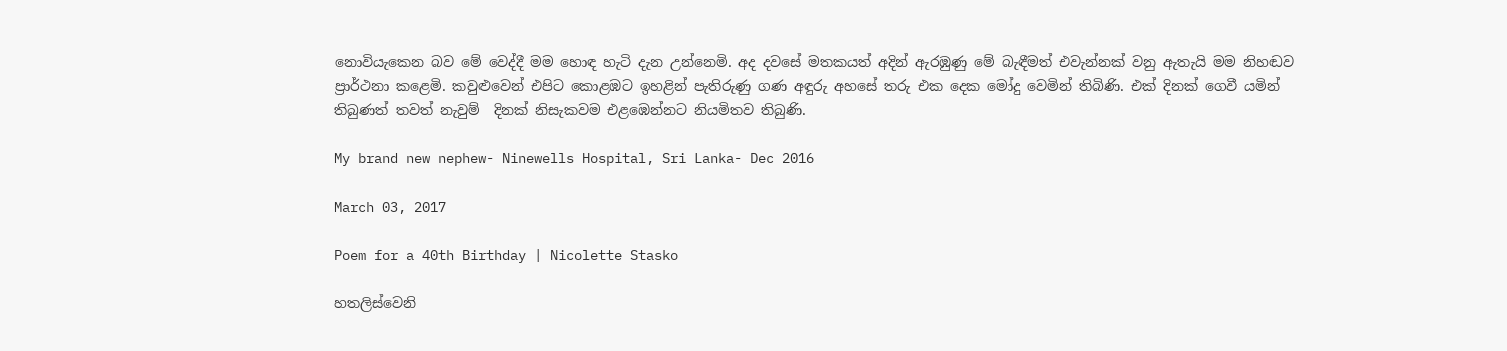නොවියැකෙන බව මේ වෙද්දී මම හොඳ හැටි දැන උන්නෙමි. අද දවසේ මතකයත් අදින් ඇරඹුණු මේ බැඳීමත් එවැන්නක් වනු ඇතැයි මම නිහඬව ප්‍රාර්ථනා කළෙමි. කවුළුවෙන් එපිට කොළඹට ඉහළින් පැතිරුණු ගණ අඳුරු අහසේ තරු එක දෙක මෝදු වෙමින් තිබිණි. එක් දිනක් ගෙවී යමින් තිබුණත් තවත් නැවුම්  දිනක් නිසැකවම එළඹෙන්නට නියමිතව තිබුණි.

My brand new nephew- Ninewells Hospital, Sri Lanka- Dec 2016

March 03, 2017

Poem for a 40th Birthday | Nicolette Stasko

හතලිස්වෙනි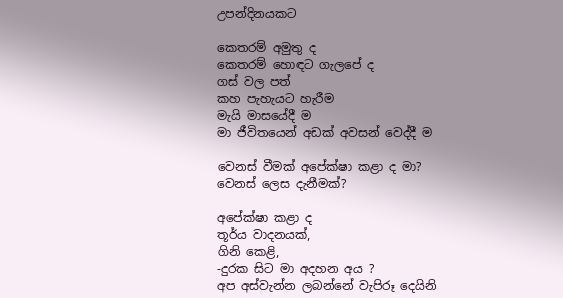උපන්දිනයකට

කෙතරම් අමුතු ද
කෙතරම් හොඳට ගැලපේ ද
ගස් වල පත්
කහ පැහැයට හැරීම
මැයි මාසයේදී ම
මා ජීවිතයෙන් අඩක් අවසන් වෙද්දී ම

වෙනස් වීමක් අපේක්ෂා කළා ද මා?
වෙනස් ලෙස දැනීමක්?

අපේක්ෂා කළා ද
තූර්ය වාදනයක්,
ගිනි කෙළි,
-දුරක සිට මා අදහන අය ?
අප අස්වැන්න ලබන්නේ වැපිරූ දෙයිනි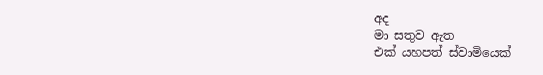අද
මා සතුව ඇත
එක් යහපත් ස්වාමියෙක්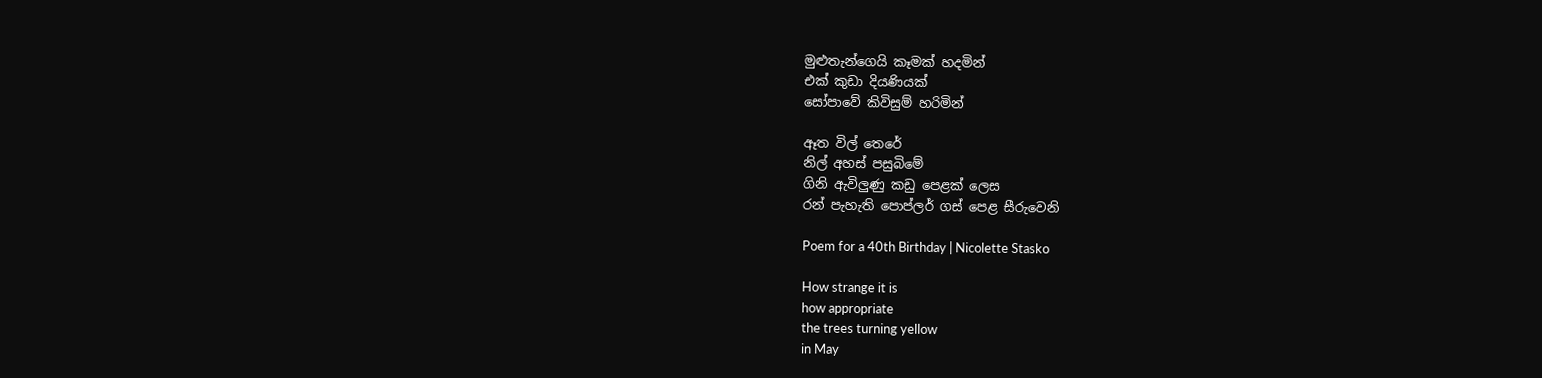මුළුතැන්ගෙයි කෑමක් හදමින්
එක් කුඩා දියණියක්
සෝපාවේ කිවිසුම් හරිමින්

ඈත විල් තෙරේ
නිල් අහස් පසුබිමේ
ගිනි ඇවිලුණු කඩු පෙළක් ලෙස
රන් පැහැති පොප්ලර් ගස් පෙළ සීරුවෙනි

Poem for a 40th Birthday | Nicolette Stasko

How strange it is
how appropriate
the trees turning yellow
in May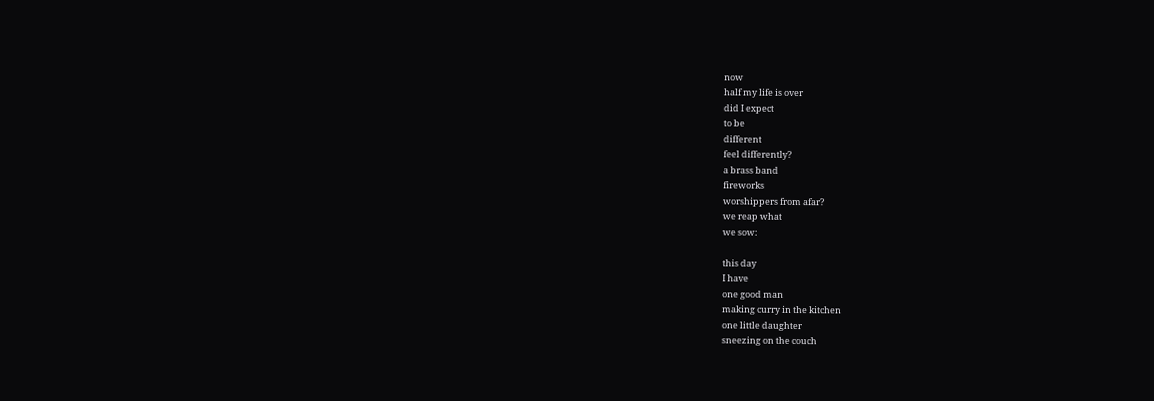now
half my life is over
did I expect
to be
different
feel differently?
a brass band
fireworks
worshippers from afar?
we reap what
we sow:

this day
I have
one good man
making curry in the kitchen
one little daughter
sneezing on the couch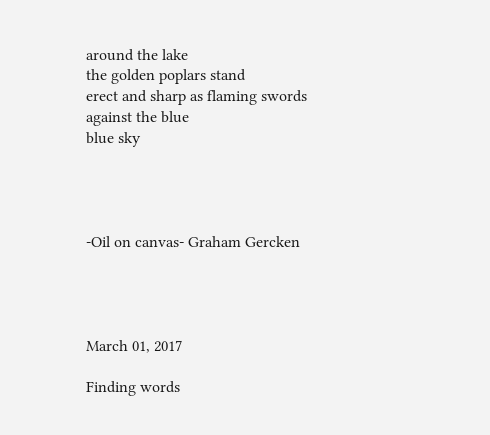around the lake
the golden poplars stand
erect and sharp as flaming swords
against the blue
blue sky




-Oil on canvas- Graham Gercken




March 01, 2017

Finding words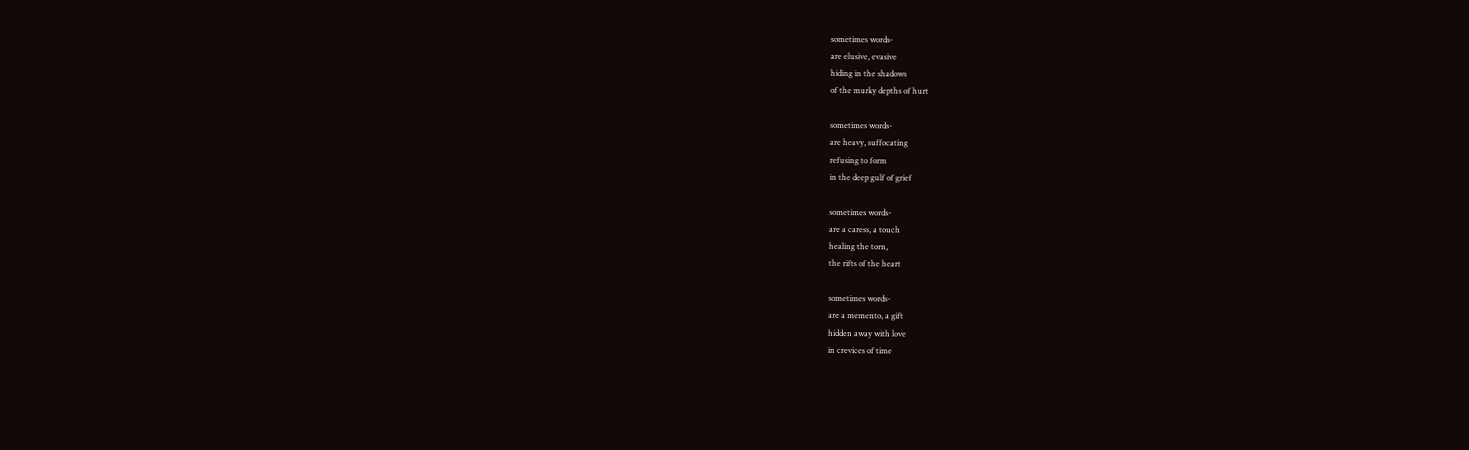sometimes words-
are elusive, evasive
hiding in the shadows
of the murky depths of hurt

sometimes words-
are heavy, suffocating
refusing to form
in the deep gulf of grief

sometimes words-
are a caress, a touch
healing the torn,
the rifts of the heart

sometimes words-
are a memento, a gift
hidden away with love
in crevices of time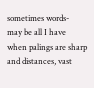sometimes words-
may be all I have
when palings are sharp
and distances, vast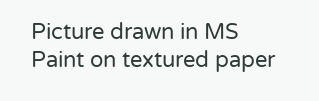Picture drawn in MS Paint on textured paper